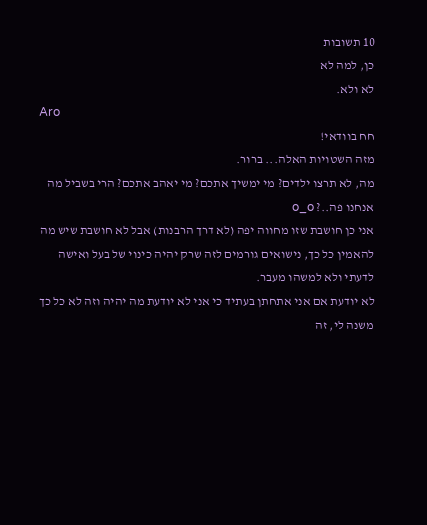10 תשובות
כן, למה לא
לא ולא.
Aro
חח בוודאי!
מזה השטויות האלה... ברור.
מה, לא תרצו ילדים? מי ימשיך אתכם? מי יאהב אתכם? הרי בשביל מה אנחנו פה..? o_o
אני כן חושבת שזו מחווה יפה (לא דרך הרבנות) אבל לא חושבת שיש מה להאמין כל כך, נישואים גורמים לזה שרק יהיה כינוי של בעל ואישה לדעתי ולא למשהו מעבר.
לא יודעת אם אני אתחתן בעתיד כי אני לא יודעת מה יהיה וזה לא כל כך משנה לי, זה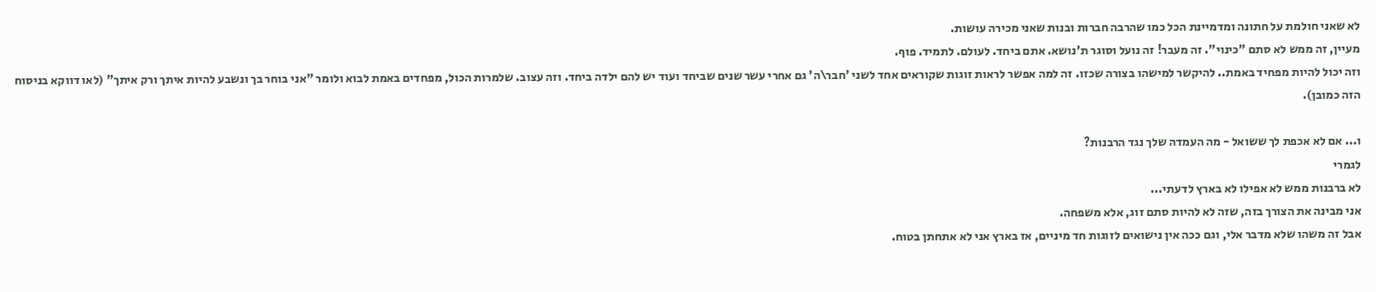לא שאני חולמת על חתונה ומדמיינת הכל כמו שהרבה חברות ובנות שאני מכירה עושות.
מעיין, זה ממש לא סתם "כינוי". זה מעבר! זה נועל וסוגר ת'נושא. אתם ביחד. לעולם. לתמיד. פוף.
וזה יכול להיות מפחיד באמת.. להיקשר למישהו בצורה שכזו. זה למה אפשר לראות זוגות שקוראים אחד לשני 'חבר\ה' גם אחרי עשר שנים שביחד ועוד יש להם ילדה ביחד. וזה עצוב. שלמרות הכול, מפחדים באמת לבוא ולומר "אני בוחר בך ונשבע להיות איתך ורק איתך" (לאו דווקא בניסוח הזה כמובן).

ו... אם לא אכפת לך ששואל - מה העמדה שלך נגד הרבנות?
לגמרי
לא ברבנות ממש לא אפילו לא בארץ לדעתי...
אני מבינה את הצורך בזה, שזה לא להיות סתם זוג, אלא משפחה.
אבל זה משהו שלא מדבר אלי, וגם ככה אין נישואים לזוגות חד מיניים, אז בארץ אני לא אתחתן בטוח.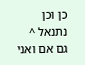כן וכן
נתנאל ^
גם אם ואני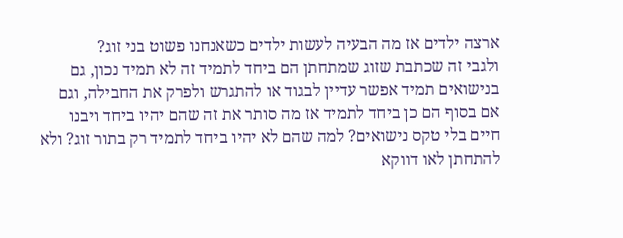ארצה ילדים אז מה הבעיה לעשות ילדים כשאנחנו פשוט בני זוג?
ולגבי זה שכתבת שזוג שמתחתן הם ביחד לתמיד זה לא תמיד נכון, גם בנישואים תמיד אפשר עדיין לבגוד או להתגרש ולפרק את החבילה, וגם אם בסוף הם כן ביחד לתמיד אז מה סותר את זה שהם יהיו ביחד ויבנו חיים בלי טקס נישואים? למה שהם לא יהיו ביחד לתמיד רק בתור זוג? ולא להתחתן לאו דווקא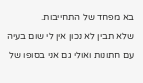בא מפחד של התחייבות.
שלא תבין לא נכון אין לי שום בעיה עם חתונות ואולי גם אני בסופו של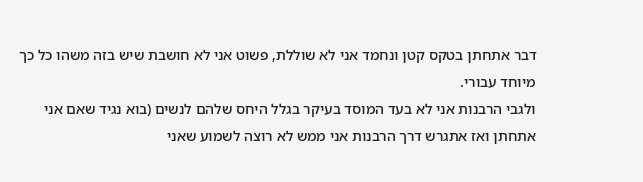דבר אתחתן בטקס קטן ונחמד אני לא שוללת, פשוט אני לא חושבת שיש בזה משהו כל כך מיוחד עבורי.
ולגבי הרבנות אני לא בעד המוסד בעיקר בגלל היחס שלהם לנשים (בוא נגיד שאם אני אתחתן ואז אתגרש דרך הרבנות אני ממש לא רוצה לשמוע שאני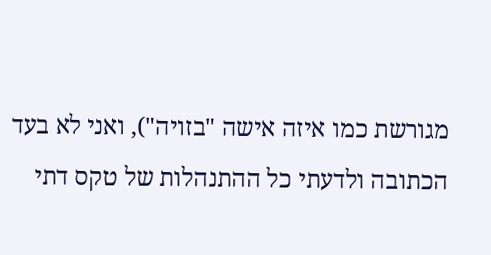מגורשת כמו איזה אישה "בזויה"), ואני לא בעד הכתובה ולדעתי כל ההתנהלות של טקס דתי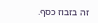זה בזבוז כסף.